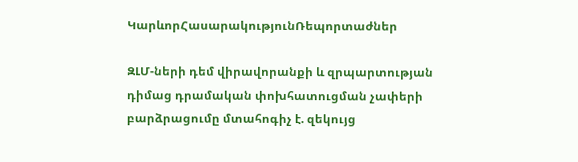ԿարևորՀասարակությունՌեպորտաժներ

ԶԼՄ-ների դեմ վիրավորանքի և զրպարտության դիմաց դրամական փոխհատուցման չափերի բարձրացումը մտահոգիչ է. զեկույց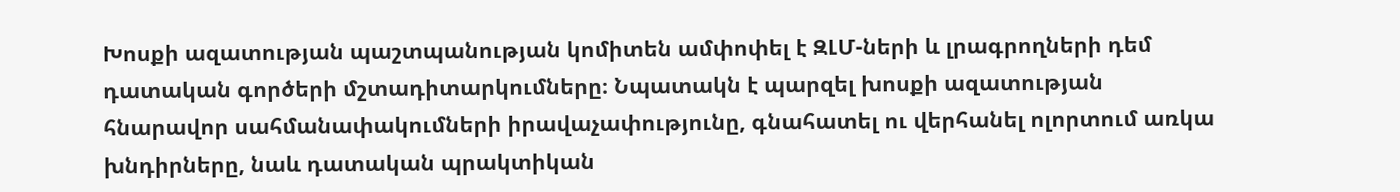Խոսքի ազատության պաշտպանության կոմիտեն ամփոփել է ԶԼՄ-ների և լրագրողների դեմ դատական գործերի մշտադիտարկումները։ Նպատակն է պարզել խոսքի ազատության հնարավոր սահմանափակումների իրավաչափությունը, գնահատել ու վերհանել ոլորտում առկա խնդիրները, նաև դատական պրակտիկան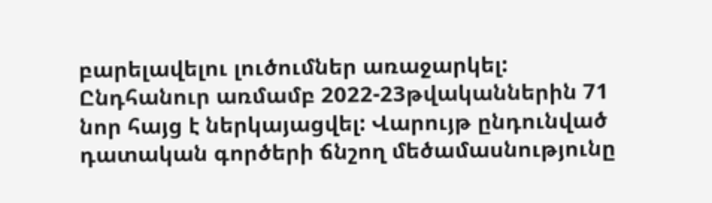բարելավելու լուծումներ առաջարկել: Ընդհանուր առմամբ 2022-23թվականներին 71 նոր հայց է ներկայացվել: Վարույթ ընդունված դատական գործերի ճնշող մեծամասնությունը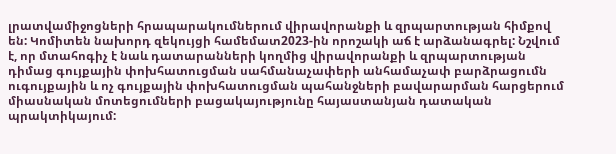լրատվամիջոցների հրապարակումներում վիրավորանքի և զրպարտության հիմքով են: Կոմիտեն նախորդ զեկույցի համեմատ2023-ին որոշակի աճ է արձանագրել: Նշվում է, որ մտահոգիչ է նաև դատարանների կողմից վիրավորանքի և զրպարտության դիմաց գույքային փոխհատուցման սահմանաչափերի անհամաչափ բարձրացումն ուգույքային և ոչ գույքային փոխհատուցման պահանջների բավարարման հարցերում միասնական մոտեցումների բացակայությունը հայաստանյան դատական պրակտիկայում: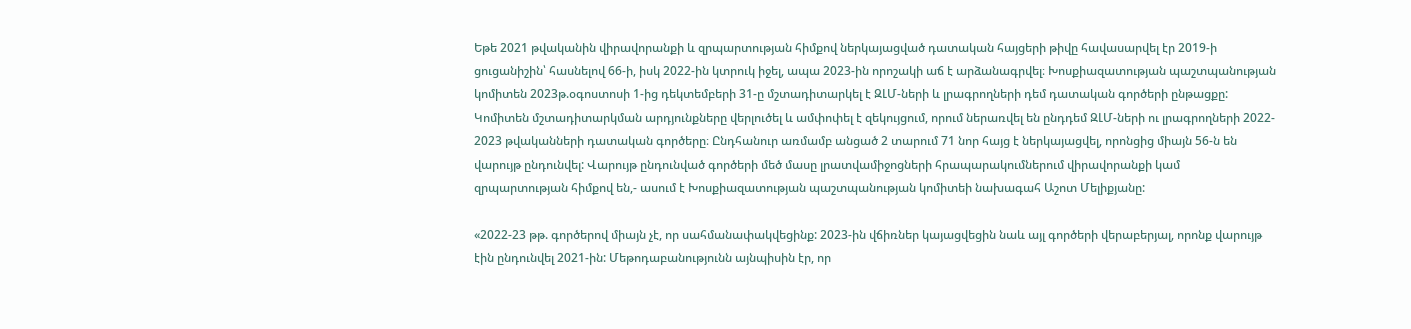Եթե 2021 թվականին վիրավորանքի և զրպարտության հիմքով ներկայացված դատական հայցերի թիվը հավասարվել էր 2019-ի ցուցանիշին՝ հասնելով 66-ի, իսկ 2022-ին կտրուկ իջել, ապա 2023-ին որոշակի աճ է արձանագրվել։ Խոսքիազատության պաշտպանության կոմիտեն 2023թ.օգոստոսի 1-ից դեկտեմբերի 31-ը մշտադիտարկել է ԶԼՄ-ների և լրագրողների դեմ դատական գործերի ընթացքը: Կոմիտեն մշտադիտարկման արդյունքները վերլուծել և ամփոփել է զեկույցում, որում ներառվել են ընդդեմ ԶԼՄ-ների ու լրագրողների 2022- 2023 թվականների դատական գործերը։ Ընդհանուր առմամբ անցած 2 տարում 71 նոր հայց է ներկայացվել, որոնցից միայն 56-ն են վարույթ ընդունվել: Վարույթ ընդունված գործերի մեծ մասը լրատվամիջոցների հրապարակումներում վիրավորանքի կամ զրպարտության հիմքով են,- ասում է Խոսքիազատության պաշտպանության կոմիտեի նախագահ Աշոտ Մելիքյանը:

«2022-23 թթ. գործերով միայն չէ, որ սահմանափակվեցինք: 2023-ին վճիռներ կայացվեցին նաև այլ գործերի վերաբերյալ, որոնք վարույթ էին ընդունվել 2021-ին: Մեթոդաբանությունն այնպիսին էր, որ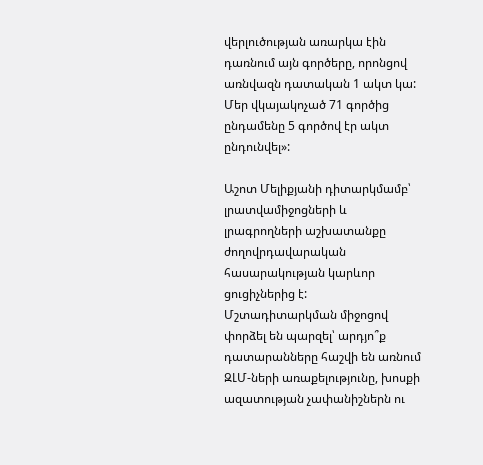վերլուծության առարկա էին դառնում այն գործերը, որոնցով առնվազն դատական 1 ակտ կա: Մեր վկայակոչած 71 գործից ընդամենը 5 գործով էր ակտ ընդունվել»:

Աշոտ Մելիքյանի դիտարկմամբ՝ լրատվամիջոցների և լրագրողների աշխատանքը ժողովրդավարական հասարակության կարևոր ցուցիչներից է: Մշտադիտարկման միջոցով փորձել են պարզել՝ արդյո՞ք դատարանները հաշվի են առնում ԶԼՄ-ների առաքելությունը, խոսքի ազատության չափանիշներն ու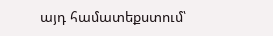այդ համատեքստում՝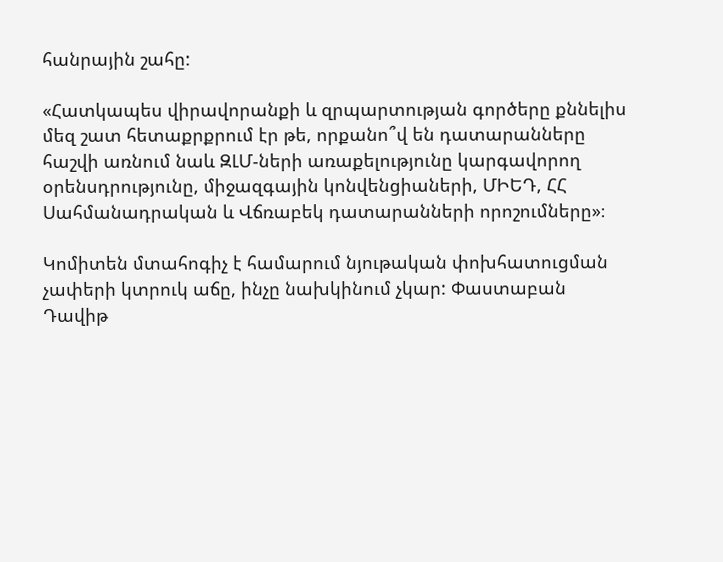հանրային շահը:

«Հատկապես վիրավորանքի և զրպարտության գործերը քննելիս մեզ շատ հետաքրքրում էր թե, որքանո՞վ են դատարանները հաշվի առնում նաև ԶԼՄ-ների առաքելությունը կարգավորող օրենսդրությունը, միջազգային կոնվենցիաների, ՄԻԵԴ, ՀՀ Սահմանադրական և Վճռաբեկ դատարանների որոշումները»։

Կոմիտեն մտահոգիչ է համարում նյութական փոխհատուցման չափերի կտրուկ աճը, ինչը նախկինում չկար: Փաստաբան Դավիթ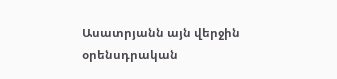Ասատրյանն այն վերջին օրենսդրական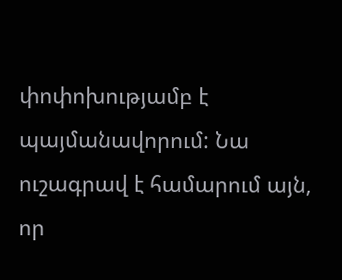փոփոխությամբ է պայմանավորում: Նա ուշագրավ է համարում այն, որ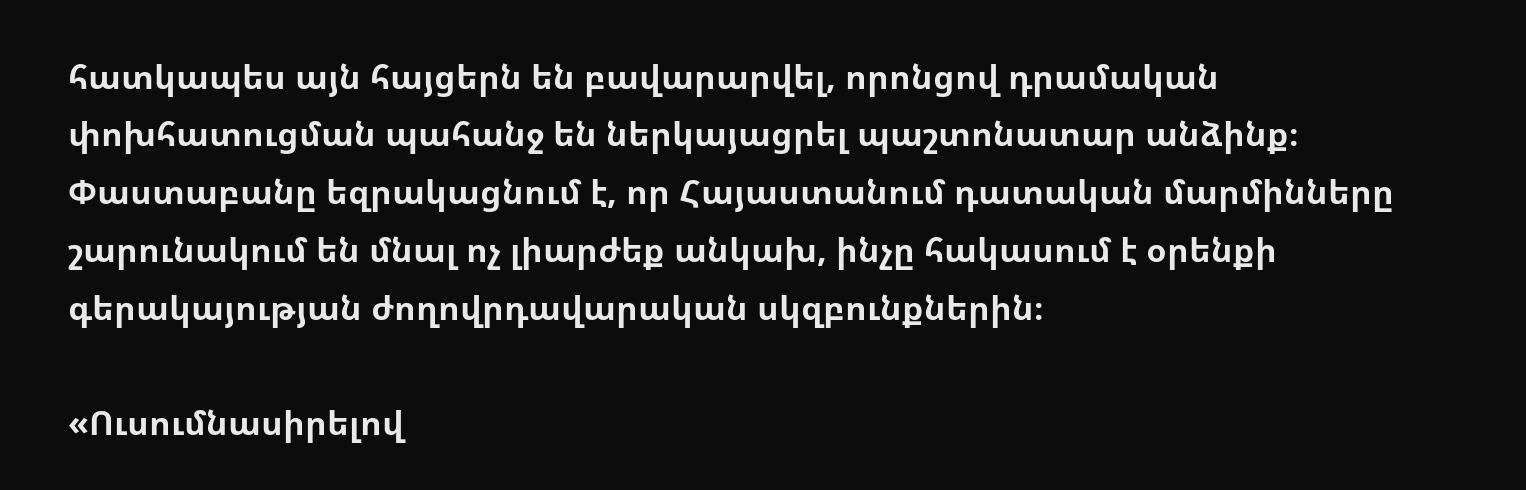հատկապես այն հայցերն են բավարարվել, որոնցով դրամական փոխհատուցման պահանջ են ներկայացրել պաշտոնատար անձինք։ Փաստաբանը եզրակացնում է, որ Հայաստանում դատական մարմինները շարունակում են մնալ ոչ լիարժեք անկախ, ինչը հակասում է օրենքի գերակայության ժողովրդավարական սկզբունքներին։

«Ուսումնասիրելով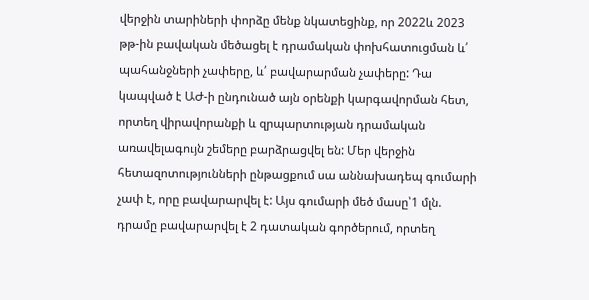վերջին տարիների փորձը մենք նկատեցինք, որ 2022և 2023 թթ-ին բավական մեծացել է դրամական փոխհատուցման և՛ պահանջների չափերը, և՛ բավարարման չափերը: Դա կապված է ԱԺ-ի ընդունած այն օրենքի կարգավորման հետ, որտեղ վիրավորանքի և զրպարտության դրամական առավելագույն շեմերը բարձրացվել են: Մեր վերջին հետազոտությունների ընթացքում սա աննախադեպ գումարի չափ է, որը բավարարվել է: Այս գումարի մեծ մասը՝1 մլն. դրամը բավարարվել է 2 դատական գործերում, որտեղ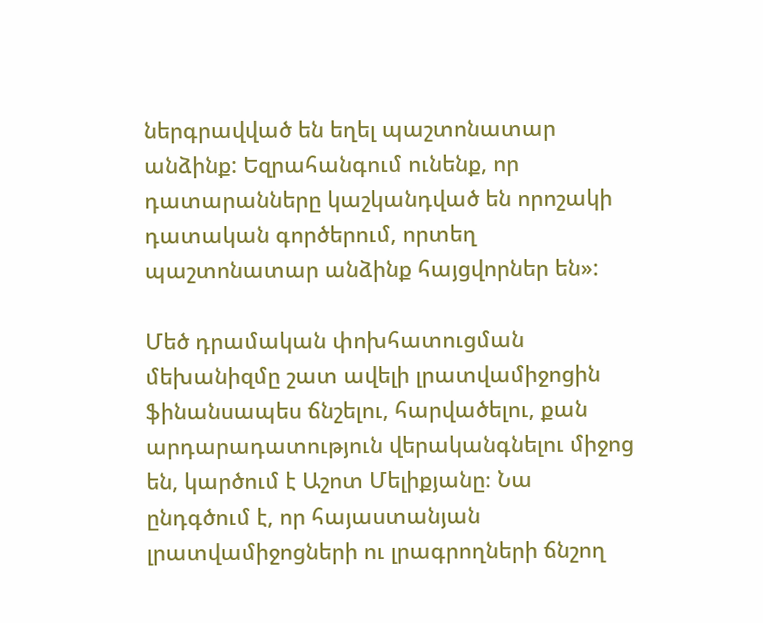ներգրավված են եղել պաշտոնատար անձինք: Եզրահանգում ունենք, որ դատարանները կաշկանդված են որոշակի դատական գործերում, որտեղ պաշտոնատար անձինք հայցվորներ են»:

Մեծ դրամական փոխհատուցման մեխանիզմը շատ ավելի լրատվամիջոցին ֆինանսապես ճնշելու, հարվածելու, քան արդարադատություն վերականգնելու միջոց են, կարծում է Աշոտ Մելիքյանը։ Նա ընդգծում է, որ հայաստանյան լրատվամիջոցների ու լրագրողների ճնշող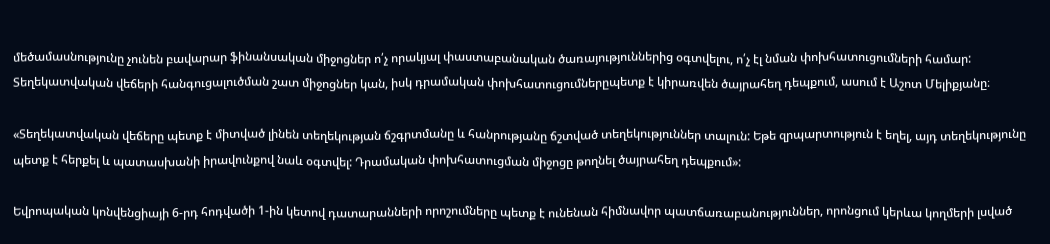մեծամասնությունը չունեն բավարար ֆինանսական միջոցներ ո՛չ որակյալ փաստաբանական ծառայություններից օգտվելու, ո՛չ էլ նման փոխհատուցումների համար: Տեղեկատվական վեճերի հանգուցալուծման շատ միջոցներ կան, իսկ դրամական փոխհատուցումներըպետք է կիրառվեն ծայրահեղ դեպքում, ասում է Աշոտ Մելիքյանը։

«Տեղեկատվական վեճերը պետք է միտված լինեն տեղեկության ճշգրտմանը և հանրությանը ճշտված տեղեկություններ տալուն: Եթե զրպարտություն է եղել, այդ տեղեկությունը պետք է հերքել և պատասխանի իրավունքով նաև օգտվել: Դրամական փոխհատուցման միջոցը թողնել ծայրահեղ դեպքում»:

Եվրոպական կոնվենցիայի 6-րդ հոդվածի 1-ին կետով դատարանների որոշումները պետք է ունենան հիմնավոր պատճառաբանություններ, որոնցում կերևա կողմերի լսված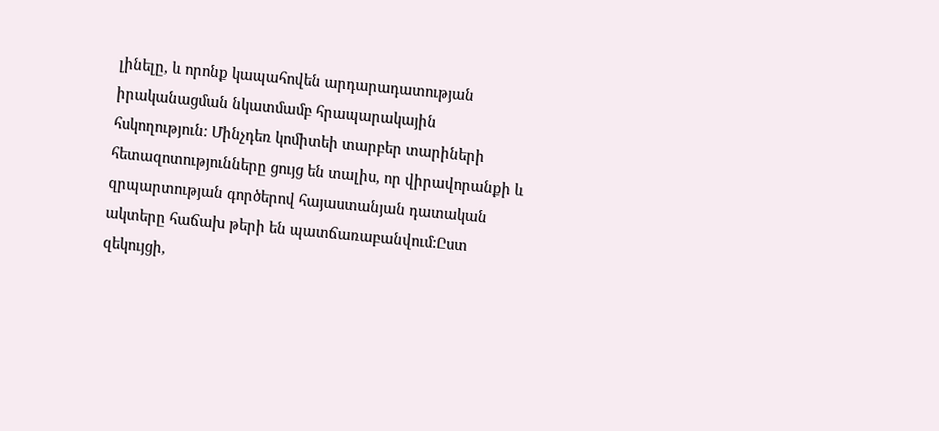լինելը, և որոնք կապահովեն արդարադատության իրականացման նկատմամբ հրապարակային հսկողություն։ Մինչդեռ կոմիտեի տարբեր տարիների հետազոտությունները ցույց են տալիս, որ վիրավորանքի և զրպարտության գործերով հայաստանյան դատական ակտերը հաճախ թերի են պատճառաբանվում:Ըստ զեկույցի,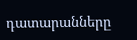դատարանները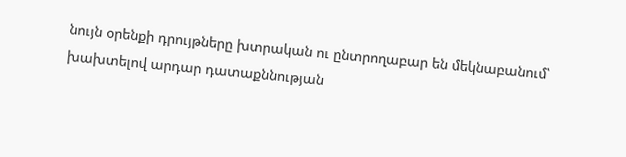նույն օրենքի դրույթները խտրական ու ընտրողաբար են մեկնաբանում՝ խախտելով արդար դատաքննության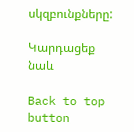սկզբունքները:

Կարդացեք նաև

Back to top button